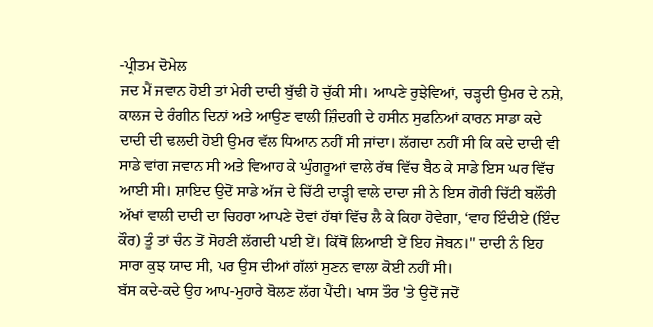-ਪ੍ਰੀਤਮ ਦੋਮੇਲ
ਜਦ ਮੈਂ ਜਵਾਨ ਹੋਈ ਤਾਂ ਮੇਰੀ ਦਾਦੀ ਬੁੱਢੀ ਹੋ ਚੁੱਕੀ ਸੀ। ਆਪਣੇ ਰੁਝੇਵਿਆਂ, ਚੜ੍ਹਦੀ ਉਮਰ ਦੇ ਨਸ਼ੇ, ਕਾਲਜ ਦੇ ਰੰਗੀਨ ਦਿਨਾਂ ਅਤੇ ਆਉਣ ਵਾਲੀ ਜ਼ਿੰਦਗੀ ਦੇ ਹਸੀਨ ਸੁਫਨਿਆਂ ਕਾਰਨ ਸਾਡਾ ਕਦੇ ਦਾਦੀ ਦੀ ਢਲਦੀ ਹੋਈ ਉਮਰ ਵੱਲ ਧਿਆਨ ਨਹੀਂ ਸੀ ਜਾਂਦਾ। ਲੱਗਦਾ ਨਹੀਂ ਸੀ ਕਿ ਕਦੇ ਦਾਦੀ ਵੀ ਸਾਡੇ ਵਾਂਗ ਜਵਾਨ ਸੀ ਅਤੇ ਵਿਆਹ ਕੇ ਘੁੰਗਰੂਆਂ ਵਾਲੇ ਰੱਥ ਵਿੱਚ ਬੈਠ ਕੇ ਸਾਡੇ ਇਸ ਘਰ ਵਿੱਚ ਆਈ ਸੀ। ਸ਼ਾਇਦ ਉਦੋਂ ਸਾਡੇ ਅੱਜ ਦੇ ਚਿੱਟੀ ਦਾੜ੍ਹੀ ਵਾਲੇ ਦਾਦਾ ਜੀ ਨੇ ਇਸ ਗੋਰੀ ਚਿੱਟੀ ਬਲੌਰੀ ਅੱਖਾਂ ਵਾਲੀ ਦਾਦੀ ਦਾ ਚਿਹਰਾ ਆਪਣੇ ਦੋਵਾਂ ਹੱਥਾਂ ਵਿੱਚ ਲੈ ਕੇ ਕਿਹਾ ਹੋਵੇਗਾ, ‘ਵਾਹ ਇੰਦੀਏ (ਇੰਦ ਕੌਰ) ਤੂੰ ਤਾਂ ਚੰਨ ਤੋਂ ਸੋਹਣੀ ਲੱਗਦੀ ਪਈ ਏਂ। ਕਿੱਥੋਂ ਲਿਆਈ ਏਂ ਇਹ ਜੋਬਨ।'' ਦਾਦੀ ਨੰ ਇਹ ਸਾਰਾ ਕੁਝ ਯਾਦ ਸੀ, ਪਰ ਉਸ ਦੀਆਂ ਗੱਲਾਂ ਸੁਣਨ ਵਾਲਾ ਕੋਈ ਨਹੀਂ ਸੀ।
ਬੱਸ ਕਦੇ-ਕਦੇ ਉਹ ਆਪ-ਮੁਹਾਰੇ ਬੋਲਣ ਲੱਗ ਪੈਂਦੀ। ਖਾਸ ਤੌਰ 'ਤੇ ਉਦੋਂ ਜਦੋਂ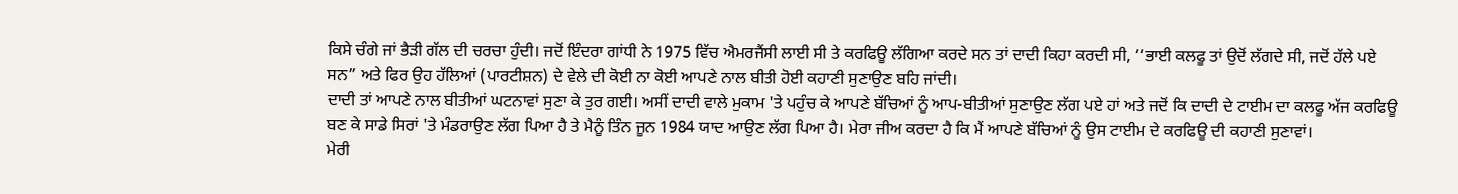ਕਿਸੇ ਚੰਗੇ ਜਾਂ ਭੈੜੀ ਗੱਲ ਦੀ ਚਰਚਾ ਹੁੰਦੀ। ਜਦੋਂ ਇੰਦਰਾ ਗਾਂਧੀ ਨੇ 1975 ਵਿੱਚ ਐਮਰਜੈਂਸੀ ਲਾਈ ਸੀ ਤੇ ਕਰਫਿਊ ਲੱਗਿਆ ਕਰਦੇ ਸਨ ਤਾਂ ਦਾਦੀ ਕਿਹਾ ਕਰਦੀ ਸੀ, ‘‘ਭਾਈ ਕਲਫੂ ਤਾਂ ਉਦੋਂ ਲੱਗਦੇ ਸੀ, ਜਦੋਂ ਹੱਲੇ ਪਏ ਸਨ” ਅਤੇ ਫਿਰ ਉਹ ਹੱਲਿਆਂ (ਪਾਰਟੀਸ਼ਨ) ਦੇ ਵੇਲੇ ਦੀ ਕੋਈ ਨਾ ਕੋਈ ਆਪਣੇ ਨਾਲ ਬੀਤੀ ਹੋਈ ਕਹਾਣੀ ਸੁਣਾਉਣ ਬਹਿ ਜਾਂਦੀ।
ਦਾਦੀ ਤਾਂ ਆਪਣੇ ਨਾਲ ਬੀਤੀਆਂ ਘਟਨਾਵਾਂ ਸੁਣਾ ਕੇ ਤੁਰ ਗਈ। ਅਸੀਂ ਦਾਦੀ ਵਾਲੇ ਮੁਕਾਮ 'ਤੇ ਪਹੁੰਚ ਕੇ ਆਪਣੇ ਬੱਚਿਆਂ ਨੂੰ ਆਪ-ਬੀਤੀਆਂ ਸੁਣਾਉਣ ਲੱਗ ਪਏ ਹਾਂ ਅਤੇ ਜਦੋਂ ਕਿ ਦਾਦੀ ਦੇ ਟਾਈਮ ਦਾ ਕਲਫੂ ਅੱਜ ਕਰਫਿਊ ਬਣ ਕੇ ਸਾਡੇ ਸਿਰਾਂ 'ਤੇ ਮੰਡਰਾਉਣ ਲੱਗ ਪਿਆ ਹੈ ਤੇ ਮੈਨੂੰ ਤਿੰਨ ਜੂਨ 1984 ਯਾਦ ਆਉਣ ਲੱਗ ਪਿਆ ਹੈ। ਮੇਰਾ ਜੀਅ ਕਰਦਾ ਹੈ ਕਿ ਮੈਂ ਆਪਣੇ ਬੱਚਿਆਂ ਨੂੰ ਉਸ ਟਾਈਮ ਦੇ ਕਰਫਿਊ ਦੀ ਕਹਾਣੀ ਸੁਣਾਵਾਂ।
ਮੇਰੀ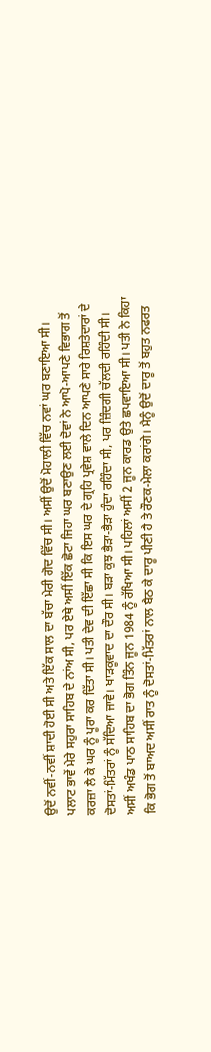ਉਦੋਂ ਨਵੀਂ-ਨਵੀਂ ਸ਼ਾਦੀ ਹੋਈ ਸੀ ਅਤੇ ਇੱਕ ਸਾਲ ਦਾ ਬੱਚਾ ਮੇਰੀ ਗੋਦ ਵਿੱਚ ਸੀ। ਅਸੀਂ ਉਦੋਂ ਮੋਹਾਲੀ ਵਿੱਚ ਨਵਾਂ ਘਰ ਬਣਾਇਆ ਸੀ। ਪਲਾਟ ਭਾਵੇਂ ਮੇਰੇ ਸਹੁਰਾ ਸਾਹਿਬ ਦੇ ਨਾਂਅ ਸੀ, ਪਰ ਏਥੇ ਅਸੀਂ ਇੱਕ ਛੋਟਾ ਜਿਹਾ ਘਰ ਬਣਾਉਣ ਲਈ ਦੋਵਾਂ ਨੇ ਆਪੋ-ਆਪਣੇ ਵਿਭਾਗ ਤੋਂ ਕਰਜ਼ਾ ਲੈ ਕੇ ਘਰ ਨੂੰ ਪੂਰਾ ਕਰ ਦਿੱਤਾ ਸੀ। ਪਤੀ ਦੇਵ ਦੀ ਇੱਛਾ ਸੀ ਕਿ ਇਸ ਘਰ ਦੇ ਗ੍ਰਹਿ ਪ੍ਰਵੇਸ਼ ਵਾਲੇ ਦਿਨ ਆਪਣੇ ਸਾਰੇ ਰਿਸ਼ਤੇਦਾਰਾਂ ਦੇ ਦੋਸਤਾਂ-ਮਿੱਤਰਾਂ ਨੂੰ ਸੱਦਿਆ ਜਾਵੇ। ਖਾੜਕੂਵਾਦ ਦਾ ਦੌਰ ਸੀ। ਬੜਾ ਕੁਝ ਭੈੜਾ-ਭੈੜਾ ਹੁੰਦਾ ਰਹਿੰਦਾ ਸੀ, ਪਰ ਜ਼ਿੰਦਗੀ ਚੱਲਦੀ ਰਹਿੰਦੀ ਸੀ।
ਅਸੀਂ ਅਖੰਡ ਪਾਠ ਸਾਹਿਬ ਦਾ ਭੋਗ ਤਿੰਨ ਜੂਨ 1984 ਨੂੰ ਰੱਖਿਆ ਸੀ। ਪਹਿਲਾਂ ਅਸੀਂ 2 ਜੂਨ ਕਾਰਡ ਉਤੇ ਛਪਵਾਇਆ ਸੀ। ਪਤੀ ਨੇ ਕਿਹਾ ਕਿ ਭੋਗ ਤੋਂ ਬਾਅਦ ਅਸੀਂ ਰਾਤ ਨੂੰ ਦੋਸਤਾਂ-ਮਿੱਤਰਾਂ ਨਾਲ ਬੈਠ ਕੇ ਦਾਰੂ ਪੀਣੀ ਹੈ ਤੇ ਰੌਣਕ-ਮੇਲਾ ਕਰਾਂਗੇ। ਮੈਨੂੰ ਉਦੋਂ ਦਾਰੂ ਤੋਂ ਬਹੁਤ ਨਫਰਤ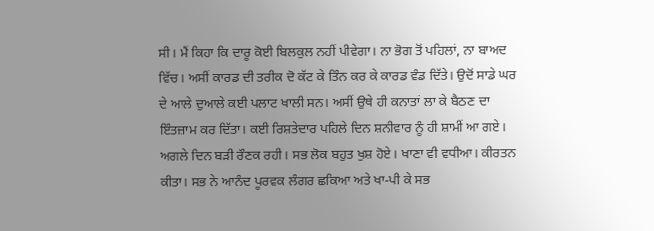ਸੀ। ਮੈਂ ਕਿਹਾ ਕਿ ਦਾਰੂ ਕੋਈ ਬਿਲਕੁਲ ਨਹੀਂ ਪੀਵੇਗਾ। ਨਾ ਭੋਗ ਤੋਂ ਪਹਿਲਾਂ, ਨਾ ਬਾਅਦ ਵਿੱਚ। ਅਸੀਂ ਕਾਰਡ ਦੀ ਤਰੀਕ ਦੋ ਕੱਟ ਕੇ ਤਿੰਨ ਕਰ ਕੇ ਕਾਰਡ ਵੰਡ ਦਿੱਤੇ। ਉਦੋਂ ਸਾਡੇ ਘਰ ਦੇ ਆਲੇ ਦੁਆਲੇ ਕਈ ਪਲਾਟ ਖਾਲੀ ਸਨ। ਅਸੀਂ ਉਥੇ ਹੀ ਕਨਾਤਾਂ ਲਾ ਕੇ ਬੈਠਣ ਦਾ ਇੰਤਜ਼ਾਮ ਕਰ ਦਿੱਤਾ। ਕਈ ਰਿਸ਼ਤੇਦਾਰ ਪਹਿਲੇ ਦਿਨ ਸ਼ਨੀਵਾਰ ਨੂੰ ਹੀ ਸ਼ਾਮੀਂ ਆ ਗਏ। ਅਗਲੇ ਦਿਨ ਬੜੀ ਰੌਣਕ ਰਹੀ। ਸਭ ਲੋਕ ਬਹੁਤ ਖੁਸ਼ ਹੋਏ। ਖਾਣਾ ਵੀ ਵਧੀਆ। ਕੀਰਤਨ ਕੀਤਾ। ਸਭ ਨੇ ਆਨੰਦ ਪੂਰਵਕ ਲੰਗਰ ਛਕਿਆ ਅਤੇ ਖਾ-ਪੀ ਕੇ ਸਭ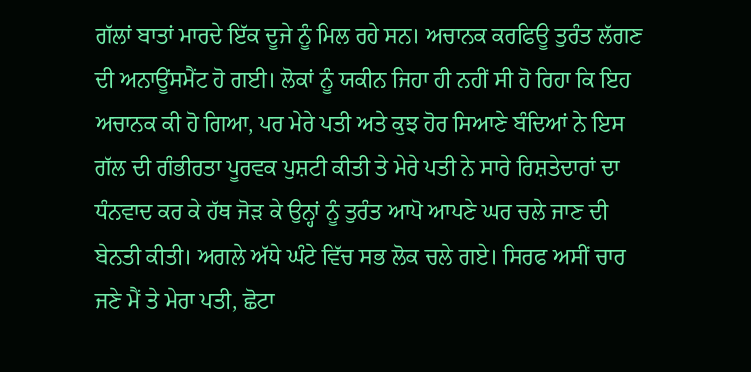ਗੱਲਾਂ ਬਾਤਾਂ ਮਾਰਦੇ ਇੱਕ ਦੂਜੇ ਨੂੰ ਮਿਲ ਰਹੇ ਸਨ। ਅਚਾਨਕ ਕਰਫਿਊ ਤੁਰੰਤ ਲੱਗਣ ਦੀ ਅਨਾਊਂਸਮੈਂਟ ਹੋ ਗਈ। ਲੋਕਾਂ ਨੂੰ ਯਕੀਨ ਜਿਹਾ ਹੀ ਨਹੀਂ ਸੀ ਹੋ ਰਿਹਾ ਕਿ ਇਹ ਅਚਾਨਕ ਕੀ ਹੋ ਗਿਆ, ਪਰ ਮੇਰੇ ਪਤੀ ਅਤੇ ਕੁਝ ਹੋਰ ਸਿਆਣੇ ਬੰਦਿਆਂ ਨੇ ਇਸ ਗੱਲ ਦੀ ਗੰਭੀਰਤਾ ਪੂਰਵਕ ਪੁਸ਼ਟੀ ਕੀਤੀ ਤੇ ਮੇਰੇ ਪਤੀ ਨੇ ਸਾਰੇ ਰਿਸ਼ਤੇਦਾਰਾਂ ਦਾ ਧੰਨਵਾਦ ਕਰ ਕੇ ਹੱਥ ਜੋੜ ਕੇ ਉਨ੍ਹਾਂ ਨੂੰ ਤੁਰੰਤ ਆਪੋ ਆਪਣੇ ਘਰ ਚਲੇ ਜਾਣ ਦੀ ਬੇਨਤੀ ਕੀਤੀ। ਅਗਲੇ ਅੱਧੇ ਘੰਟੇ ਵਿੱਚ ਸਭ ਲੋਕ ਚਲੇ ਗਏ। ਸਿਰਫ ਅਸੀਂ ਚਾਰ ਜਣੇ ਮੈਂ ਤੇ ਮੇਰਾ ਪਤੀ, ਛੋਟਾ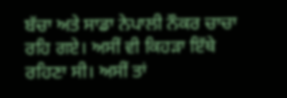ਬੱਚਾ ਅਤੇ ਸਾਡਾ ਨੇਪਾਲੀ ਨੌਕਰ ਚਾਚਾ ਰਹਿ ਗਏ। ਅਸੀਂ ਵੀ ਕਿਹੜਾ ਇੱਥੇ ਰਹਿਣਾ ਸੀ। ਅਸੀਂ ਤਾਂ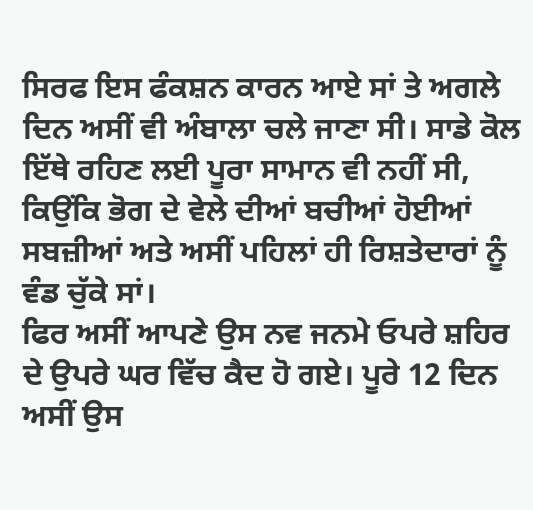ਸਿਰਫ ਇਸ ਫੰਕਸ਼ਨ ਕਾਰਨ ਆਏ ਸਾਂ ਤੇ ਅਗਲੇ ਦਿਨ ਅਸੀਂ ਵੀ ਅੰਬਾਲਾ ਚਲੇ ਜਾਣਾ ਸੀ। ਸਾਡੇ ਕੋਲ ਇੱਥੇ ਰਹਿਣ ਲਈ ਪੂਰਾ ਸਾਮਾਨ ਵੀ ਨਹੀਂ ਸੀ, ਕਿਉਂਕਿ ਭੋਗ ਦੇ ਵੇਲੇ ਦੀਆਂ ਬਚੀਆਂ ਹੋਈਆਂ ਸਬਜ਼ੀਆਂ ਅਤੇ ਅਸੀਂ ਪਹਿਲਾਂ ਹੀ ਰਿਸ਼ਤੇਦਾਰਾਂ ਨੂੰ ਵੰਡ ਚੁੱਕੇ ਸਾਂ।
ਫਿਰ ਅਸੀਂ ਆਪਣੇ ਉਸ ਨਵ ਜਨਮੇ ਓਪਰੇ ਸ਼ਹਿਰ ਦੇ ਉਪਰੇ ਘਰ ਵਿੱਚ ਕੈਦ ਹੋ ਗਏ। ਪੂਰੇ 12 ਦਿਨ ਅਸੀਂ ਉਸ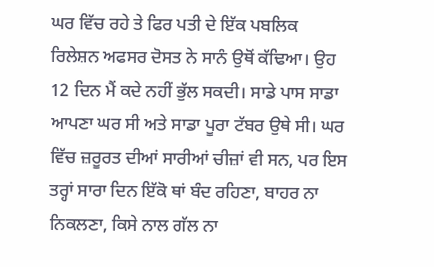ਘਰ ਵਿੱਚ ਰਹੇ ਤੇ ਫਿਰ ਪਤੀ ਦੇ ਇੱਕ ਪਬਲਿਕ ਰਿਲੇਸ਼ਨ ਅਫਸਰ ਦੋਸਤ ਨੇ ਸਾਨੰ ਉਥੋਂ ਕੱਢਿਆ। ਉਹ 12 ਦਿਨ ਮੈਂ ਕਦੇ ਨਹੀਂ ਭੁੱਲ ਸਕਦੀ। ਸਾਡੇ ਪਾਸ ਸਾਡਾ ਆਪਣਾ ਘਰ ਸੀ ਅਤੇ ਸਾਡਾ ਪੂਰਾ ਟੱਬਰ ਉਥੇ ਸੀ। ਘਰ ਵਿੱਚ ਜ਼ਰੂਰਤ ਦੀਆਂ ਸਾਰੀਆਂ ਚੀਜ਼ਾਂ ਵੀ ਸਨ, ਪਰ ਇਸ ਤਰ੍ਹਾਂ ਸਾਰਾ ਦਿਨ ਇੱਕੋ ਥਾਂ ਬੰਦ ਰਹਿਣਾ, ਬਾਹਰ ਨਾ ਨਿਕਲਣਾ, ਕਿਸੇ ਨਾਲ ਗੱਲ ਨਾ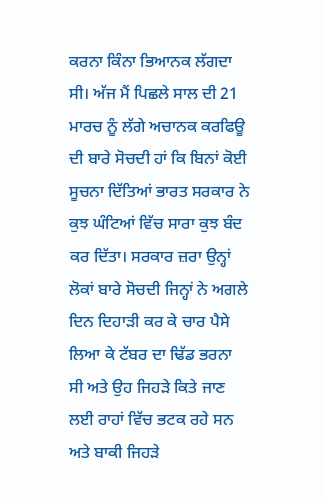ਕਰਨਾ ਕਿੰਨਾ ਭਿਆਨਕ ਲੱਗਦਾ ਸੀ। ਅੱਜ ਮੈਂ ਪਿਛਲੇ ਸਾਲ ਦੀ 21 ਮਾਰਚ ਨੂੰ ਲੱਗੇ ਅਚਾਨਕ ਕਰਫਿਊ ਦੀ ਬਾਰੇ ਸੋਚਦੀ ਹਾਂ ਕਿ ਬਿਨਾਂ ਕੋਈ ਸੂਚਨਾ ਦਿੱਤਿਆਂ ਭਾਰਤ ਸਰਕਾਰ ਨੇ ਕੁਝ ਘੰਟਿਆਂ ਵਿੱਚ ਸਾਰਾ ਕੁਝ ਬੰਦ ਕਰ ਦਿੱਤਾ। ਸਰਕਾਰ ਜ਼ਰਾ ਉਨ੍ਹਾਂ ਲੋਕਾਂ ਬਾਰੇ ਸੋਚਦੀ ਜਿਨ੍ਹਾਂ ਨੇ ਅਗਲੇ ਦਿਨ ਦਿਹਾੜੀ ਕਰ ਕੇ ਚਾਰ ਪੈਸੇ ਲਿਆ ਕੇ ਟੱਬਰ ਦਾ ਢਿੱਡ ਭਰਨਾ ਸੀ ਅਤੇ ਉਹ ਜਿਹੜੇ ਕਿਤੇ ਜਾਣ ਲਈ ਰਾਹਾਂ ਵਿੱਚ ਭਟਕ ਰਹੇ ਸਨ ਅਤੇ ਬਾਕੀ ਜਿਹੜੇ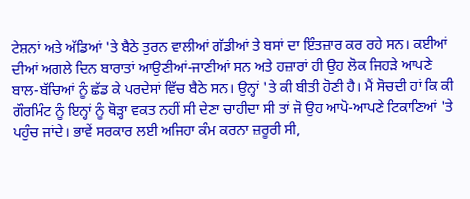ਟੇਸ਼ਨਾਂ ਅਤੇ ਅੱਡਿਆਂ 'ਤੇ ਬੈਠੇ ਤੁਰਨ ਵਾਲੀਆਂ ਗੱਡੀਆਂ ਤੇ ਬਸਾਂ ਦਾ ਇੰਤਜ਼ਾਰ ਕਰ ਰਹੇ ਸਨ। ਕਈਆਂ ਦੀਆਂ ਅਗਲੇ ਦਿਨ ਬਾਰਾਤਾਂ ਆਉਣੀਆਂ-ਜਾਣੀਆਂ ਸਨ ਅਤੇ ਹਜ਼ਾਰਾਂ ਹੀ ਉਹ ਲੋਕ ਜਿਹੜੇ ਆਪਣੇ ਬਾਲ-ਬੱਚਿਆਂ ਨੂੰ ਛੱਡ ਕੇ ਪਰਦੇਸਾਂ ਵਿੱਚ ਬੈਠੇ ਸਨ। ਉਨ੍ਹਾਂ 'ਤੇ ਕੀ ਬੀਤੀ ਹੋਣੀ ਹੈ। ਮੈਂ ਸੋਚਦੀ ਹਾਂ ਕਿ ਕੀ ਗੌਰਮਿੰਟ ਨੂੰ ਇਨ੍ਹਾਂ ਨੂੰ ਥੋੜ੍ਹਾ ਵਕਤ ਨਹੀਂ ਸੀ ਦੇਣਾ ਚਾਹੀਦਾ ਸੀ ਤਾਂ ਜੋ ਉਹ ਆਪੋ-ਆਪਣੇ ਟਿਕਾਣਿਆਂ 'ਤੇ ਪਹੁੰਚ ਜਾਂਦੇ। ਭਾਵੇਂ ਸਰਕਾਰ ਲਈ ਅਜਿਹਾ ਕੰਮ ਕਰਨਾ ਜ਼ਰੂਰੀ ਸੀ,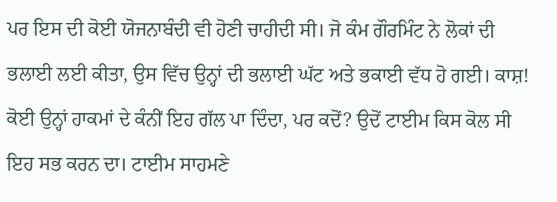ਪਰ ਇਸ ਦੀ ਕੋਈ ਯੋਜਨਾਬੰਦੀ ਵੀ ਹੋਣੀ ਚਾਹੀਦੀ ਸੀ। ਜੋ ਕੰਮ ਗੌਰਮਿੰਟ ਨੇ ਲੋਕਾਂ ਦੀ ਭਲਾਈ ਲਈ ਕੀਤਾ, ਉਸ ਵਿੱਚ ਉਨ੍ਹਾਂ ਦੀ ਭਲਾਈ ਘੱਟ ਅਤੇ ਭਕਾਈ ਵੱਧ ਹੋ ਗਈ। ਕਾਸ਼! ਕੋਈ ਉਨ੍ਹਾਂ ਹਾਕਮਾਂ ਦੇ ਕੰਨੀਂ ਇਹ ਗੱਲ ਪਾ ਦਿੰਦਾ, ਪਰ ਕਦੋਂ? ਉਦੋਂ ਟਾਈਮ ਕਿਸ ਕੋਲ ਸੀ ਇਹ ਸਭ ਕਰਨ ਦਾ। ਟਾਈਮ ਸਾਹਮਣੇ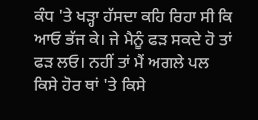ਕੰਧ 'ਤੇ ਖੜ੍ਹਾ ਹੱਸਦਾ ਕਹਿ ਰਿਹਾ ਸੀ ਕਿ ਆਓ ਭੱਜ ਕੇ। ਜੇ ਮੈਨੂੰ ਫੜ ਸਕਦੇ ਹੋ ਤਾਂ ਫੜ ਲਓ। ਨਹੀਂ ਤਾਂ ਮੈਂ ਅਗਲੇ ਪਲ ਕਿਸੇ ਹੋਰ ਥਾਂ 'ਤੇ ਕਿਸੇ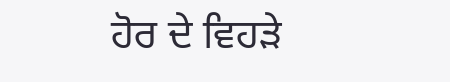ਹੋਰ ਦੇ ਵਿਹੜੇ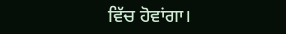ਵਿੱਚ ਹੋਵਾਂਗਾ।